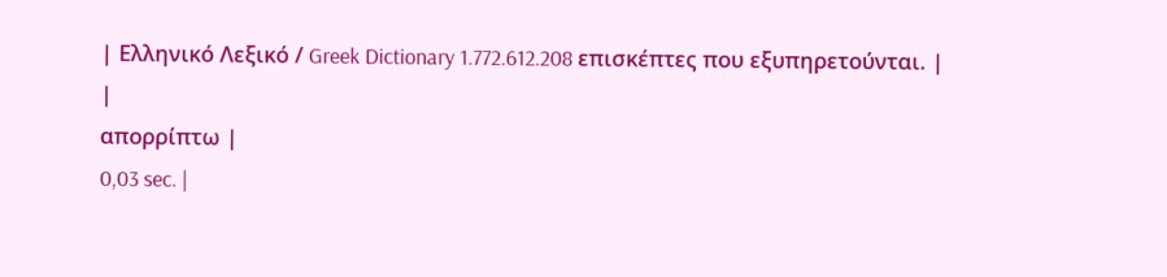| Ελληνικό Λεξικό / Greek Dictionary 1.772.612.208 επισκέπτες που εξυπηρετούνται. |
|
απορρίπτω |
0,03 sec. |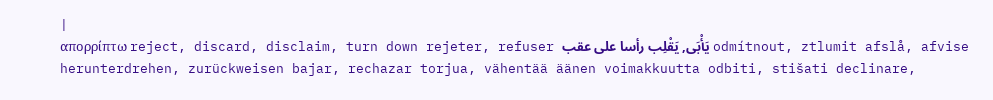|
απορρίπτω reject, discard, disclaim, turn down rejeter, refuser يَأْبَى, يَقْلِب رأسا على عقب odmítnout, ztlumit afslå, afvise herunterdrehen, zurückweisen bajar, rechazar torjua, vähentää äänen voimakkuutta odbiti, stišati declinare,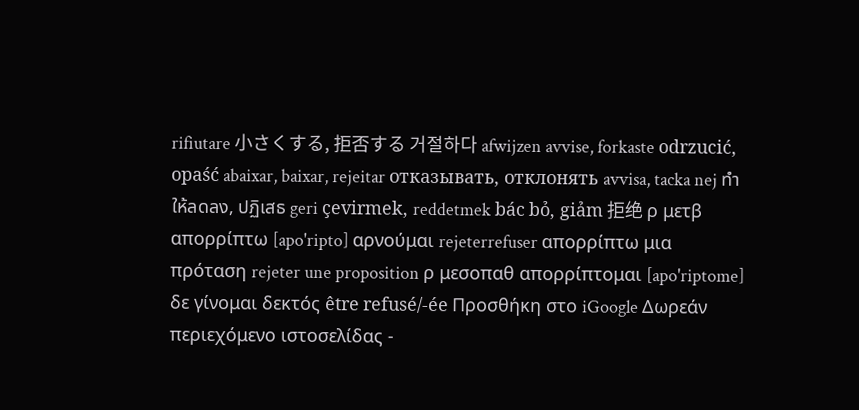rifiutare 小さくする, 拒否する 거절하다 afwijzen avvise, forkaste odrzucić, opaść abaixar, baixar, rejeitar отказывать, отклонять avvisa, tacka nej ทำให้ลดลง, ปฏิเสธ geri çevirmek, reddetmek bác bỏ, giảm 拒绝 ρ μετβ απορρίπτω [apo'ripto] αρνούμαι rejeterrefuser απορρίπτω μια πρόταση rejeter une proposition ρ μεσοπαθ απορρίπτομαι [apo'riptome] δε γίνομαι δεκτός être refusé/-ée Προσθήκη στο iGoogle Δωρεάν περιεχόμενο ιστοσελίδας -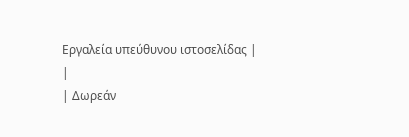Εργαλεία υπεύθυνου ιστοσελίδας |
|
| Δωρεάν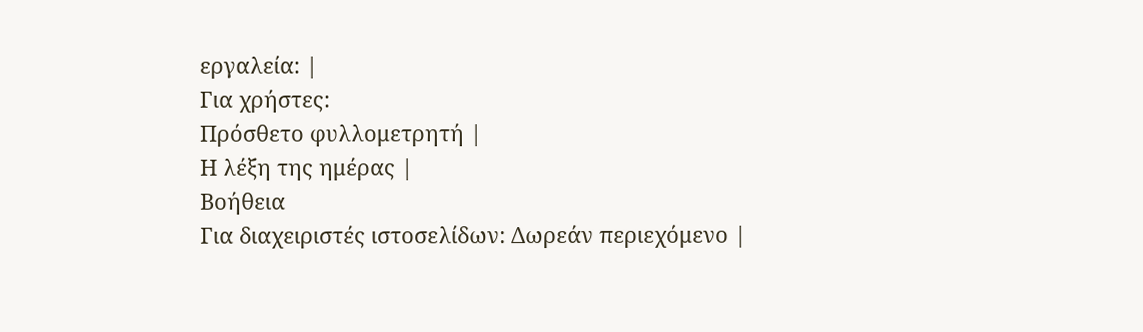εργαλεία: |
Για χρήστες:
Πρόσθετο φυλλομετρητή |
Η λέξη της ημέρας |
Βοήθεια
Για διαχειριστές ιστοσελίδων: Δωρεάν περιεχόμενο |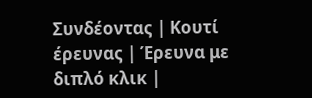Συνδέοντας | Κουτί έρευνας | Έρευνα με διπλό κλικ |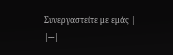Συνεργαστείτε με εμάς |
|---|